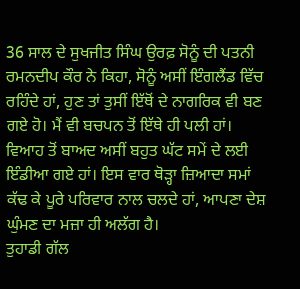36 ਸਾਲ ਦੇ ਸੁਖਜੀਤ ਸਿੰਘ ਉਰਫ਼ ਸੋਨੂੰ ਦੀ ਪਤਨੀ ਰਮਨਦੀਪ ਕੌਰ ਨੇ ਕਿਹਾ, ਸੋਨੂੰ ਅਸੀਂ ਇੰਗਲੈਂਡ ਵਿੱਚ ਰਹਿੰਦੇ ਹਾਂ, ਹੁਣ ਤਾਂ ਤੁਸੀਂ ਇੱਥੋਂ ਦੇ ਨਾਗਰਿਕ ਵੀ ਬਣ ਗਏ ਹੋ। ਮੈਂ ਵੀ ਬਚਪਨ ਤੋਂ ਇੱਥੇ ਹੀ ਪਲੀ ਹਾਂ। ਵਿਆਹ ਤੋਂ ਬਾਅਦ ਅਸੀਂ ਬਹੁਤ ਘੱਟ ਸਮੇਂ ਦੇ ਲਈ ਇੰਡੀਆ ਗਏ ਹਾਂ। ਇਸ ਵਾਰ ਥੋੜ੍ਹਾ ਜ਼ਿਆਦਾ ਸਮਾਂ ਕੱਢ ਕੇ ਪੂਰੇ ਪਰਿਵਾਰ ਨਾਲ ਚਲਦੇ ਹਾਂ, ਆਪਣਾ ਦੇਸ਼ ਘੁੰਮਣ ਦਾ ਮਜ਼ਾ ਹੀ ਅਲੱਗ ਹੈ।
ਤੁਹਾਡੀ ਗੱਲ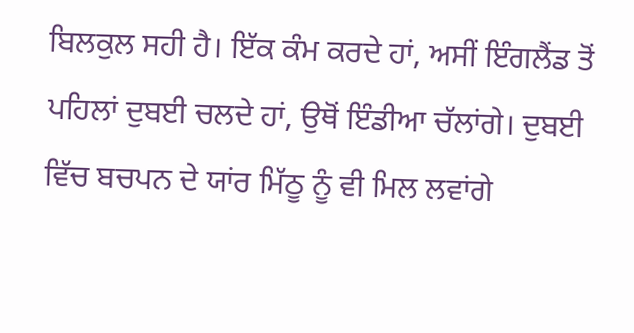ਬਿਲਕੁਲ ਸਹੀ ਹੈ। ਇੱਕ ਕੰਮ ਕਰਦੇ ਹਾਂ, ਅਸੀਂ ਇੰਗਲੈਂਡ ਤੋਂ ਪਹਿਲਾਂ ਦੁਬਈ ਚਲਦੇ ਹਾਂ, ਉਥੋਂ ਇੰਡੀਆ ਚੱਲਾਂਗੇ। ਦੁਬਈ ਵਿੱਚ ਬਚਪਨ ਦੇ ਯਾਂਰ ਮਿੱਠੂ ਨੂੰ ਵੀ ਮਿਲ ਲਵਾਂਗੇ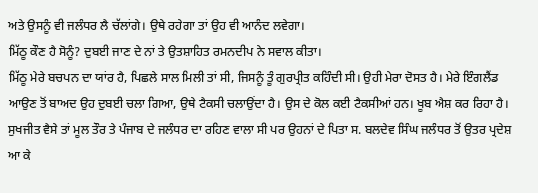ਅਤੇ ਉਸਨੂੰ ਵੀ ਜਲੰਧਰ ਲੈ ਚੱਲਾਂਗੇ। ਉਥੇ ਰਹੇਗਾ ਤਾਂ ਉਹ ਵੀ ਆਨੰਦ ਲਵੇਗਾ।
ਮਿੱਠੂ ਕੌਣ ਹੈ ਸੋਨੂੰ? ਦੁਬਈ ਜਾਣ ਦੇ ਨਾਂ ਤੇ ਉਤਸ਼ਾਹਿਤ ਰਮਨਦੀਪ ਨੇ ਸਵਾਲ ਕੀਤਾ।
ਮਿੱਠੂ ਮੇਰੇ ਬਚਪਨ ਦਾ ਯਾਂਰ ਹੈ, ਪਿਛਲੇ ਸਾਲ ਮਿਲੀ ਤਾਂ ਸੀ, ਜਿਸਨੂੰ ਤੂੰ ਗੁਰਪ੍ਰੀਤ ਕਹਿੰਦੀ ਸੀ। ਉਹੀ ਮੇਰਾ ਦੋਸਤ ਹੈ। ਮੇਰੇ ਇੰਗਲੈਂਡ ਆਉਣ ਤੋਂ ਬਾਅਦ ਉਹ ਦੁਬਈ ਚਲਾ ਗਿਆ, ਉਥੇ ਟੈਕਸੀ ਚਲਾਉਂਦਾ ਹੈ। ਉਸ ਦੇ ਕੋਲ ਕਈ ਟੈਕਸੀਆਂ ਹਨ। ਖੂਬ ਐਸ਼ ਕਰ ਰਿਹਾ ਹੈ।
ਸੁਖਜੀਤ ਵੈਸੇ ਤਾਂ ਮੂਲ ਤੌਰ ਤੇ ਪੰਜਾਬ ਦੇ ਜਲੰਧਰ ਦਾ ਰਹਿਣ ਵਾਲਾ ਸੀ ਪਰ ਉਹਨਾਂ ਦੇ ਪਿਤਾ ਸ. ਬਲਦੇਵ ਸਿੰਘ ਜਲੰਧਰ ਤੋਂ ਉਤਰ ਪ੍ਰਦੇਸ਼ ਆ ਕੇ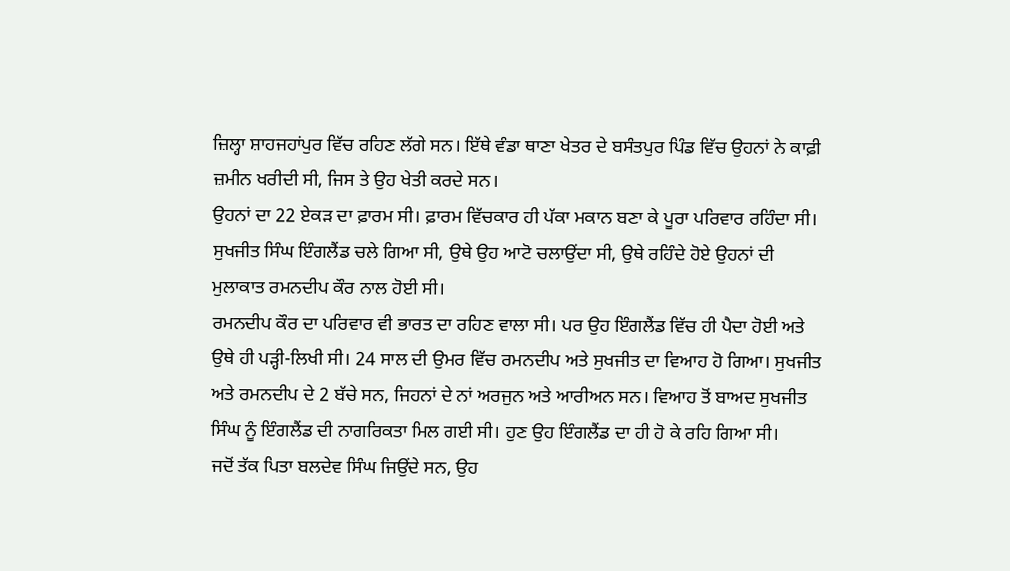ਜ਼ਿਲ੍ਹਾ ਸ਼ਾਹਜਹਾਂਪੁਰ ਵਿੱਚ ਰਹਿਣ ਲੱਗੇ ਸਨ। ਇੱਥੇ ਵੰਡਾ ਥਾਣਾ ਖੇਤਰ ਦੇ ਬਸੰਤਪੁਰ ਪਿੰਡ ਵਿੱਚ ਉਹਨਾਂ ਨੇ ਕਾਫ਼ੀ ਜ਼ਮੀਨ ਖਰੀਦੀ ਸੀ, ਜਿਸ ਤੇ ਉਹ ਖੇਤੀ ਕਰਦੇ ਸਨ।
ਉਹਨਾਂ ਦਾ 22 ਏਕੜ ਦਾ ਫ਼ਾਰਮ ਸੀ। ਫ਼ਾਰਮ ਵਿੱਚਕਾਰ ਹੀ ਪੱਕਾ ਮਕਾਨ ਬਣਾ ਕੇ ਪੂਰਾ ਪਰਿਵਾਰ ਰਹਿੰਦਾ ਸੀ। ਸੁਖਜੀਤ ਸਿੰਘ ਇੰਗਲੈਂਡ ਚਲੇ ਗਿਆ ਸੀ, ਉਥੇ ਉਹ ਆਟੋ ਚਲਾਉਂਦਾ ਸੀ, ਉਥੇ ਰਹਿੰਦੇ ਹੋਏ ਉਹਨਾਂ ਦੀ ਮੁਲਾਕਾਤ ਰਮਨਦੀਪ ਕੌਰ ਨਾਲ ਹੋਈ ਸੀ।
ਰਮਨਦੀਪ ਕੌਰ ਦਾ ਪਰਿਵਾਰ ਵੀ ਭਾਰਤ ਦਾ ਰਹਿਣ ਵਾਲਾ ਸੀ। ਪਰ ਉਹ ਇੰਗਲੈਂਡ ਵਿੱਚ ਹੀ ਪੈਦਾ ਹੋਈ ਅਤੇ ਉਥੇ ਹੀ ਪੜ੍ਹੀ-ਲਿਖੀ ਸੀ। 24 ਸਾਲ ਦੀ ਉਮਰ ਵਿੱਚ ਰਮਨਦੀਪ ਅਤੇ ਸੁਖਜੀਤ ਦਾ ਵਿਆਹ ਹੋ ਗਿਆ। ਸੁਖਜੀਤ ਅਤੇ ਰਮਨਦੀਪ ਦੇ 2 ਬੱਚੇ ਸਨ, ਜਿਹਨਾਂ ਦੇ ਨਾਂ ਅਰਜੁਨ ਅਤੇ ਆਰੀਅਨ ਸਨ। ਵਿਆਹ ਤੋਂ ਬਾਅਦ ਸੁਖਜੀਤ ਸਿੰਘ ਨੂੰ ਇੰਗਲੈਂਡ ਦੀ ਨਾਗਰਿਕਤਾ ਮਿਲ ਗਈ ਸੀ। ਹੁਣ ਉਹ ਇੰਗਲੈਂਡ ਦਾ ਹੀ ਹੋ ਕੇ ਰਹਿ ਗਿਆ ਸੀ।
ਜਦੋਂ ਤੱਕ ਪਿਤਾ ਬਲਦੇਵ ਸਿੰਘ ਜਿਉਂਦੇ ਸਨ, ਉਹ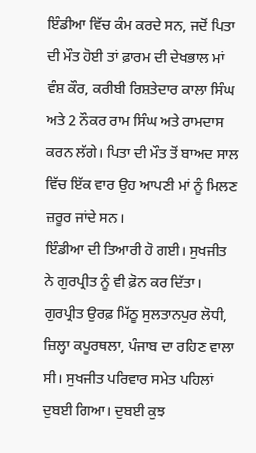ਇੰਡੀਆ ਵਿੱਚ ਕੰਮ ਕਰਦੇ ਸਨ, ਜਦੋਂ ਪਿਤਾ ਦੀ ਮੌਤ ਹੋਈ ਤਾਂ ਫ਼ਾਰਮ ਦੀ ਦੇਖਭਾਲ ਮਾਂ ਵੰਸ਼ ਕੌਰ, ਕਰੀਬੀ ਰਿਸ਼ਤੇਦਾਰ ਕਾਲਾ ਸਿੰਘ ਅਤੇ 2 ਨੌਕਰ ਰਾਮ ਸਿੰਘ ਅਤੇ ਰਾਮਦਾਸ ਕਰਨ ਲੱਗੇ। ਪਿਤਾ ਦੀ ਮੌਤ ਤੋਂ ਬਾਅਦ ਸਾਲ ਵਿੱਚ ਇੱਕ ਵਾਰ ਉਹ ਆਪਣੀ ਮਾਂ ਨੂੰ ਮਿਲਣ ਜ਼ਰੂਰ ਜਾਂਦੇ ਸਨ।
ਇੰਡੀਆ ਦੀ ਤਿਆਰੀ ਹੋ ਗਈ। ਸੁਖਜੀਤ ਨੇ ਗੁਰਪ੍ਰੀਤ ਨੂੰ ਵੀ ਫ਼ੋਨ ਕਰ ਦਿੱਤਾ। ਗੁਰਪ੍ਰੀਤ ਉਰਫ਼ ਮਿੱਠੂ ਸੁਲਤਾਨਪੁਰ ਲੋਧੀ, ਜ਼ਿਲ੍ਹਾ ਕਪੂਰਥਲਾ, ਪੰਜਾਬ ਦਾ ਰਹਿਣ ਵਾਲਾ ਸੀ। ਸੁਖਜੀਤ ਪਰਿਵਾਰ ਸਮੇਤ ਪਹਿਲਾਂ ਦੁਬਈ ਗਿਆ। ਦੁਬਈ ਕੁਝ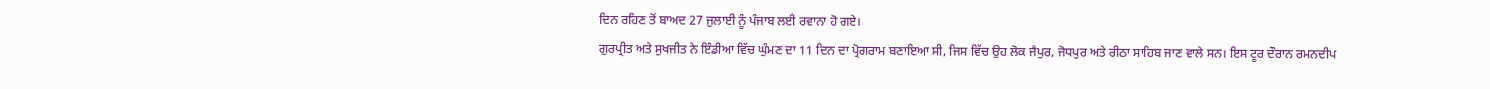ਦਿਨ ਰਹਿਣ ਤੋਂ ਬਾਅਦ 27 ਜੁਲਾਈ ਨੂੰ ਪੰਜਾਬ ਲਈ ਰਵਾਨਾ ਹੋ ਗਏ।
ਗੁਰਪ੍ਰੀਤ ਅਤੇ ਸੁਖਜੀਤ ਨੇ ਇੰਡੀਆ ਵਿੱਚ ਘੁੰਮਣ ਦਾ 11 ਦਿਨ ਦਾ ਪ੍ਰੋਗਰਾਮ ਬਣਾਇਆ ਸੀ, ਜਿਸ ਵਿੱਚ ਉਹ ਲੋਕ ਜੈਪੁਰ, ਜੋਧਪੁਰ ਅਤੇ ਰੀਠਾ ਸਾਹਿਬ ਜਾਣ ਵਾਲੇ ਸਨ। ਇਸ ਟੂਰ ਦੌਰਾਨ ਰਮਨਦੀਪ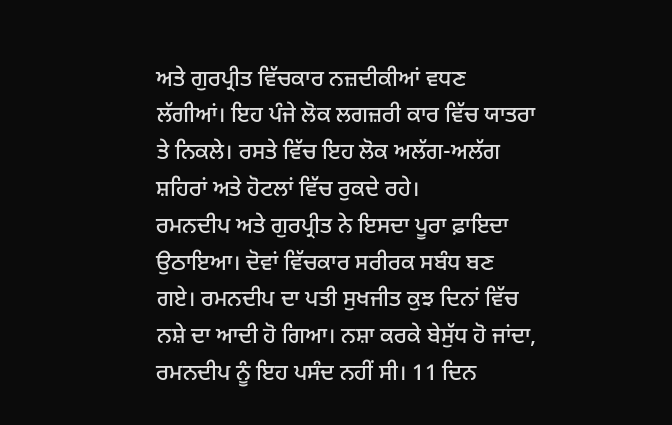ਅਤੇ ਗੁਰਪ੍ਰੀਤ ਵਿੱਚਕਾਰ ਨਜ਼ਦੀਕੀਆਂ ਵਧਣ ਲੱਗੀਆਂ। ਇਹ ਪੰਜੇ ਲੋਕ ਲਗਜ਼ਰੀ ਕਾਰ ਵਿੱਚ ਯਾਤਰਾ ਤੇ ਨਿਕਲੇ। ਰਸਤੇ ਵਿੱਚ ਇਹ ਲੋਕ ਅਲੱਗ-ਅਲੱਗ ਸ਼ਹਿਰਾਂ ਅਤੇ ਹੋਟਲਾਂ ਵਿੱਚ ਰੁਕਦੇ ਰਹੇ।
ਰਮਨਦੀਪ ਅਤੇ ਗੁਰਪ੍ਰੀਤ ਨੇ ਇਸਦਾ ਪੂਰਾ ਫ਼ਾਇਦਾ ਉਠਾਇਆ। ਦੋਵਾਂ ਵਿੱਚਕਾਰ ਸਰੀਰਕ ਸਬੰਧ ਬਣ ਗਏ। ਰਮਨਦੀਪ ਦਾ ਪਤੀ ਸੁਖਜੀਤ ਕੁਝ ਦਿਨਾਂ ਵਿੱਚ ਨਸ਼ੇ ਦਾ ਆਦੀ ਹੋ ਗਿਆ। ਨਸ਼ਾ ਕਰਕੇ ਬੇਸੁੱਧ ਹੋ ਜਾਂਦਾ, ਰਮਨਦੀਪ ਨੂੰ ਇਹ ਪਸੰਦ ਨਹੀਂ ਸੀ। 11 ਦਿਨ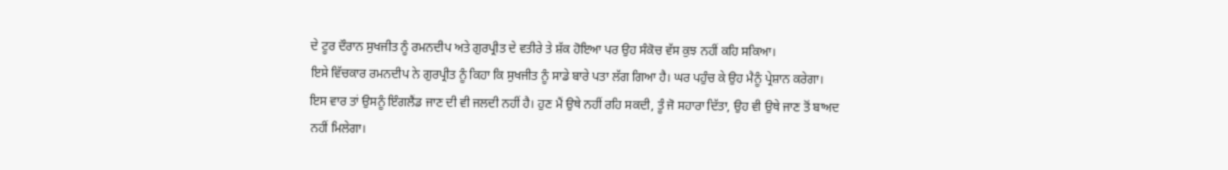ਦੇ ਟੂਰ ਦੌਰਾਨ ਸੁਖਜੀਤ ਨੂੰ ਰਮਨਦੀਪ ਅਤੇ ਗੁਰਪ੍ਰੀਤ ਦੇ ਵਤੀਰੇ ਤੇ ਸ਼ੱਕ ਹੋਇਆ ਪਰ ਉਹ ਸੰਕੋਚ ਵੱਸ ਕੁਝ ਨਹੀਂ ਕਹਿ ਸਕਿਆ।
ਇਸੇ ਵਿੱਚਕਾਰ ਰਮਨਦੀਪ ਨੇ ਗੁਰਪ੍ਰੀਤ ਨੂੰ ਕਿਹਾ ਕਿ ਸੁਖਜੀਤ ਨੂੰ ਸਾਡੇ ਬਾਰੇ ਪਤਾ ਲੱਗ ਗਿਆ ਹੈ। ਘਰ ਪਹੁੰਚ ਕੇ ਉਹ ਮੈਨੂੰ ਪ੍ਰੇਸ਼ਾਨ ਕਰੇਗਾ। ਇਸ ਵਾਰ ਤਾਂ ਉਸਨੂੰ ਇੰਗਲੈਂਡ ਜਾਣ ਦੀ ਵੀ ਜਲਦੀ ਨਹੀਂ ਹੈ। ਹੁਣ ਮੈਂ ਉਥੇ ਨਹੀਂ ਰਹਿ ਸਕਦੀ, ਤੂੰ ਜੋ ਸਹਾਰਾ ਦਿੱਤਾ, ਉਹ ਵੀ ਉਥੇ ਜਾਣ ਤੋਂ ਬਾਅਦ ਨਹੀਂ ਮਿਲੇਗਾ।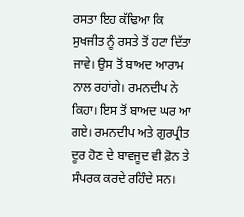ਰਸਤਾ ਇਹ ਕੱਢਿਆ ਕਿ ਸੁਖਜੀਤ ਨੂੰ ਰਸਤੇ ਤੋਂ ਹਟਾ ਦਿੱਤਾ ਜਾਵੇ। ਉਸ ਤੋਂ ਬਾਅਦ ਆਰਾਮ ਨਾਲ ਰਹਾਂਗੇ। ਰਮਨਦੀਪ ਨੇ ਕਿਹਾ। ਇਸ ਤੋਂ ਬਾਅਦ ਘਰ ਆ ਗਏ। ਰਮਨਦੀਪ ਅਤੇ ਗੁਰਪ੍ਰੀਤ ਦੂਰ ਹੋਣ ਦੇ ਬਾਵਜੂਦ ਵੀ ਫ਼ੋਨ ਤੇ ਸੰਪਰਕ ਕਰਦੇ ਰਹਿੰਦੇ ਸਨ।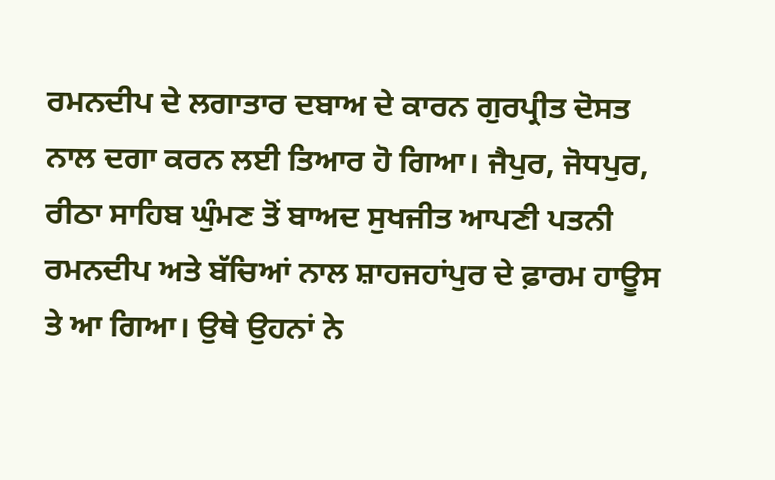ਰਮਨਦੀਪ ਦੇ ਲਗਾਤਾਰ ਦਬਾਅ ਦੇ ਕਾਰਨ ਗੁਰਪ੍ਰੀਤ ਦੋਸਤ ਨਾਲ ਦਗਾ ਕਰਨ ਲਈ ਤਿਆਰ ਹੋ ਗਿਆ। ਜੈਪੁਰ, ਜੋਧਪੁਰ, ਰੀਠਾ ਸਾਹਿਬ ਘੁੰਮਣ ਤੋਂ ਬਾਅਦ ਸੁਖਜੀਤ ਆਪਣੀ ਪਤਨੀ ਰਮਨਦੀਪ ਅਤੇ ਬੱਚਿਆਂ ਨਾਲ ਸ਼ਾਹਜਹਾਂਪੁਰ ਦੇ ਫ਼ਾਰਮ ਹਾਊਸ ਤੇ ਆ ਗਿਆ। ਉਥੇ ਉਹਨਾਂ ਨੇ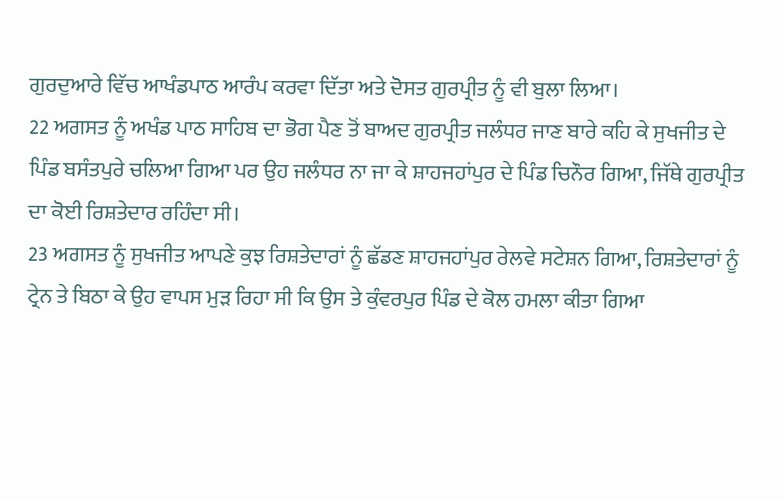ਗੁਰਦੁਆਰੇ ਵਿੱਚ ਆਖੰਡਪਾਠ ਆਰੰਪ ਕਰਵਾ ਦਿੱਤਾ ਅਤੇ ਦੋਸਤ ਗੁਰਪ੍ਰੀਤ ਨੂੰ ਵੀ ਬੁਲਾ ਲਿਆ।
22 ਅਗਸਤ ਨੂੰ ਅਖੰਡ ਪਾਠ ਸਾਹਿਬ ਦਾ ਭੋਗ ਪੈਣ ਤੋਂ ਬਾਅਦ ਗੁਰਪ੍ਰੀਤ ਜਲੰਧਰ ਜਾਣ ਬਾਰੇ ਕਹਿ ਕੇ ਸੁਖਜੀਤ ਦੇ ਪਿੰਡ ਬਸੰਤਪੁਰੇ ਚਲਿਆ ਗਿਆ ਪਰ ਉਹ ਜਲੰਧਰ ਨਾ ਜਾ ਕੇ ਸ਼ਾਹਜਹਾਂਪੁਰ ਦੇ ਪਿੰਡ ਚਿਨੌਰ ਗਿਆ, ਜਿੱਥੇ ਗੁਰਪ੍ਰੀਤ ਦਾ ਕੋਈ ਰਿਸ਼ਤੇਦਾਰ ਰਹਿੰਦਾ ਸੀ।
23 ਅਗਸਤ ਨੂੰ ਸੁਖਜੀਤ ਆਪਣੇ ਕੁਝ ਰਿਸ਼ਤੇਦਾਰਾਂ ਨੂੰ ਛੱਡਣ ਸ਼ਾਹਜਹਾਂਪੁਰ ਰੇਲਵੇ ਸਟੇਸ਼ਨ ਗਿਆ, ਰਿਸ਼ਤੇਦਾਰਾਂ ਨੂੰ ਟ੍ਰੇਨ ਤੇ ਬਿਠਾ ਕੇ ਉਹ ਵਾਪਸ ਮੁੜ ਰਿਹਾ ਸੀ ਕਿ ਉਸ ਤੇ ਕੁੰਵਰਪੁਰ ਪਿੰਡ ਦੇ ਕੋਲ ਹਮਲਾ ਕੀਤਾ ਗਿਆ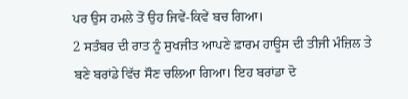ਪਰ ਉਸ ਹਮਲੇ ਤੋਂ ਉਹ ਜਿਵੇਂ-ਕਿਵੇਂ ਬਚ ਗਿਆ।
2 ਸਤੰਬਰ ਦੀ ਰਾਤ ਨੂੰ ਸੁਖਜੀਤ ਆਪਣੇ ਫ਼ਾਰਮ ਹਾਊਸ ਦੀ ਤੀਜੀ ਮੰਜ਼ਿਲ ਤੇ ਬਣੇ ਬਰਾਂਡੇ ਵਿੱਚ ਸੌਣ ਚਲਿਆ ਗਿਆ। ਇਹ ਬਰਾਂਡਾ ਦੋ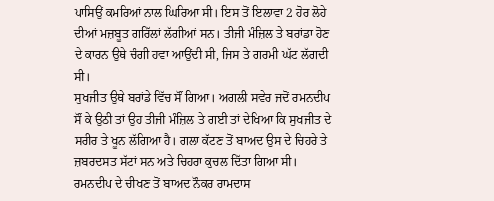ਪਾਸਿਉਂ ਕਮਰਿਆਂ ਨਾਲ ਘਿਰਿਆ ਸੀ। ਇਸ ਤੋਂ ਇਲਾਵਾ 2 ਹੋਰ ਲੋਹੇ ਦੀਆਂ ਮਜ਼ਬੂਤ ਗਰਿੱਲਾਂ ਲੱਗੀਆਂ ਸਨ। ਤੀਜੀ ਮੰਜ਼ਿਲ ਤੇ ਬਰਾਂਡਾ ਹੋਣ ਦੇ ਕਾਰਨ ਉਥੇ ਚੰਗੀ ਹਵਾ ਆਉਂਦੀ ਸੀ, ਜਿਸ ਤੇ ਗਰਮੀ ਘੱਟ ਲੱਗਦੀ ਸੀ।
ਸੁਖਜੀਤ ਉਥੇ ਬਰਾਂਡੇ ਵਿੱਚ ਸੌਂ ਗਿਆ। ਅਗਲੀ ਸਵੇਰ ਜਦੋਂ ਰਮਨਦੀਪ ਸੌਂ ਕੇ ਉਠੀ ਤਾਂ ਉਹ ਤੀਜੀ ਮੰਜ਼ਿਲ ਤੇ ਗਈ ਤਾਂ ਦੇਖਿਆ ਕਿ ਸੁਖਜੀਤ ਦੇ ਸਰੀਰ ਤੇ ਖੂਨ ਲੱਗਿਆ ਹੈ। ਗਲਾ ਕੱਟਣ ਤੋਂ ਬਾਅਦ ਉਸ ਦੇ ਚਿਹਰੇ ਤੇ ਜ਼ਬਰਦਸਤ ਸੱਟਾਂ ਸਨ ਅਤੇ ਚਿਹਰਾ ਕੁਚਲ ਦਿੱਤਾ ਗਿਆ ਸੀ।
ਰਮਨਦੀਪ ਦੇ ਚੀਖਣ ਤੋਂ ਬਾਅਦ ਨੌਕਰ ਰਾਮਦਾਸ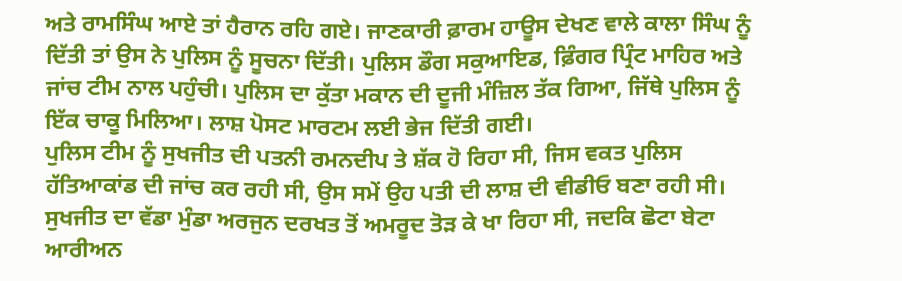ਅਤੇ ਰਾਮਸਿੰਘ ਆਏ ਤਾਂ ਹੈਰਾਨ ਰਹਿ ਗਏ। ਜਾਣਕਾਰੀ ਫ਼ਾਰਮ ਹਾਊਸ ਦੇਖਣ ਵਾਲੇ ਕਾਲਾ ਸਿੰਘ ਨੂੰ ਦਿੱਤੀ ਤਾਂ ਉਸ ਨੇ ਪੁਲਿਸ ਨੂੰ ਸੂਚਨਾ ਦਿੱਤੀ। ਪੁਲਿਸ ਡੌਗ ਸਕੁਆਇਡ, ਫ਼ਿੰਗਰ ਪ੍ਰਿੰਟ ਮਾਹਿਰ ਅਤੇ ਜਾਂਚ ਟੀਮ ਨਾਲ ਪਹੁੰਚੀ। ਪੁਲਿਸ ਦਾ ਕੁੱਤਾ ਮਕਾਨ ਦੀ ਦੂਜੀ ਮੰਜ਼ਿਲ ਤੱਕ ਗਿਆ, ਜਿੱਥੇ ਪੁਲਿਸ ਨੂੰ ਇੱਕ ਚਾਕੂ ਮਿਲਿਆ। ਲਾਸ਼ ਪੋਸਟ ਮਾਰਟਮ ਲਈ ਭੇਜ ਦਿੱਤੀ ਗਈ।
ਪੁਲਿਸ ਟੀਮ ਨੂੰ ਸੁਖਜੀਤ ਦੀ ਪਤਨੀ ਰਮਨਦੀਪ ਤੇ ਸ਼ੱਕ ਹੋ ਰਿਹਾ ਸੀ, ਜਿਸ ਵਕਤ ਪੁਲਿਸ ਹੱਤਿਆਕਾਂਡ ਦੀ ਜਾਂਚ ਕਰ ਰਹੀ ਸੀ, ਉਸ ਸਮੇਂ ਉਹ ਪਤੀ ਦੀ ਲਾਸ਼ ਦੀ ਵੀਡੀਓ ਬਣਾ ਰਹੀ ਸੀ। ਸੁਖਜੀਤ ਦਾ ਵੱਡਾ ਮੁੰਡਾ ਅਰਜੁਨ ਦਰਖਤ ਤੋਂ ਅਮਰੂਦ ਤੋੜ ਕੇ ਖਾ ਰਿਹਾ ਸੀ, ਜਦਕਿ ਛੋਟਾ ਬੇਟਾ ਆਰੀਅਨ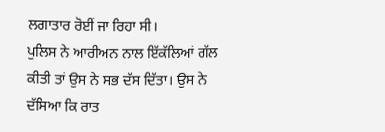ਲਗਾਤਾਰ ਰੋਈਂ ਜਾ ਰਿਹਾ ਸੀ।
ਪੁਲਿਸ ਨੇ ਆਰੀਅਨ ਨਾਲ ਇੱਕੱਲਿਆਂ ਗੱਲ ਕੀਤੀ ਤਾਂ ਉਸ ਨੇ ਸਭ ਦੱਸ ਦਿੱਤਾ। ਉਸ ਨੇ ਦੱਸਿਆ ਕਿ ਰਾਤ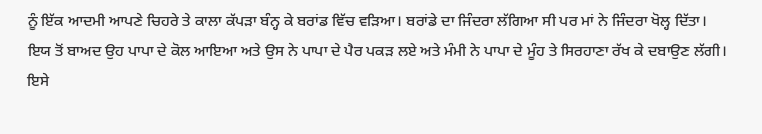ਨੂੰ ਇੱਕ ਆਦਮੀ ਆਪਣੇ ਚਿਹਰੇ ਤੇ ਕਾਲਾ ਕੱਪੜਾ ਬੰਨ੍ਹ ਕੇ ਬਰਾਂਡ ਵਿੱਚ ਵੜਿਆ। ਬਰਾਂਡੇ ਦਾ ਜਿੰਦਰਾ ਲੱਗਿਆ ਸੀ ਪਰ ਮਾਂ ਨੇ ਜਿੰਦਰਾ ਖੋਲ੍ਹ ਦਿੱਤਾ।
ਇਯ ਤੋਂ ਬਾਅਦ ਉਹ ਪਾਪਾ ਦੇ ਕੋਲ ਆਇਆ ਅਤੇ ਉਸ ਨੇ ਪਾਪਾ ਦੇ ਪੈਰ ਪਕੜ ਲਏ ਅਤੇ ਮੰਮੀ ਨੇ ਪਾਪਾ ਦੇ ਮੂੰਹ ਤੇ ਸਿਰਹਾਣਾ ਰੱਖ ਕੇ ਦਬਾਉਣ ਲੱਗੀ। ਇਸੇ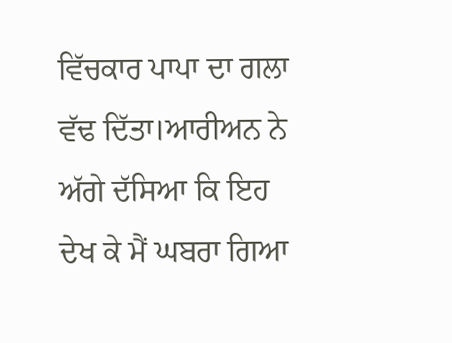ਵਿੱਚਕਾਰ ਪਾਪਾ ਦਾ ਗਲਾ ਵੱਢ ਦਿੱਤਾ।ਆਰੀਅਨ ਨੇ ਅੱਗੇ ਦੱਸਿਆ ਕਿ ਇਹ ਦੇਖ ਕੇ ਮੈਂ ਘਬਰਾ ਗਿਆ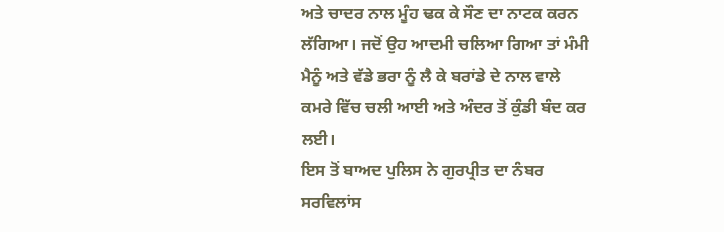ਅਤੇ ਚਾਦਰ ਨਾਲ ਮੂੰਹ ਢਕ ਕੇ ਸੌਣ ਦਾ ਨਾਟਕ ਕਰਨ ਲੱਗਿਆ। ਜਦੋਂ ਉਹ ਆਦਮੀ ਚਲਿਆ ਗਿਆ ਤਾਂ ਮੰਮੀ ਮੈਨੂੰ ਅਤੇ ਵੱਡੇ ਭਰਾ ਨੂੰ ਲੈ ਕੇ ਬਰਾਂਡੇ ਦੇ ਨਾਲ ਵਾਲੇ ਕਮਰੇ ਵਿੱਚ ਚਲੀ ਆਈ ਅਤੇ ਅੰਦਰ ਤੋਂ ਕੁੰਡੀ ਬੰਦ ਕਰ ਲਈ।
ਇਸ ਤੋਂ ਬਾਅਦ ਪੁਲਿਸ ਨੇ ਗੁਰਪ੍ਰੀਤ ਦਾ ਨੰਬਰ ਸਰਵਿਲਾਂਸ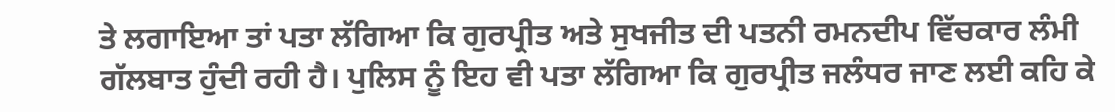ਤੇ ਲਗਾਇਆ ਤਾਂ ਪਤਾ ਲੱਗਿਆ ਕਿ ਗੁਰਪ੍ਰੀਤ ਅਤੇ ਸੁਖਜੀਤ ਦੀ ਪਤਨੀ ਰਮਨਦੀਪ ਵਿੱਚਕਾਰ ਲੰਮੀ ਗੱਲਬਾਤ ਹੁੰਦੀ ਰਹੀ ਹੈ। ਪੁਲਿਸ ਨੂੰ ਇਹ ਵੀ ਪਤਾ ਲੱਗਿਆ ਕਿ ਗੁਰਪ੍ਰੀਤ ਜਲੰਧਰ ਜਾਣ ਲਈ ਕਹਿ ਕੇ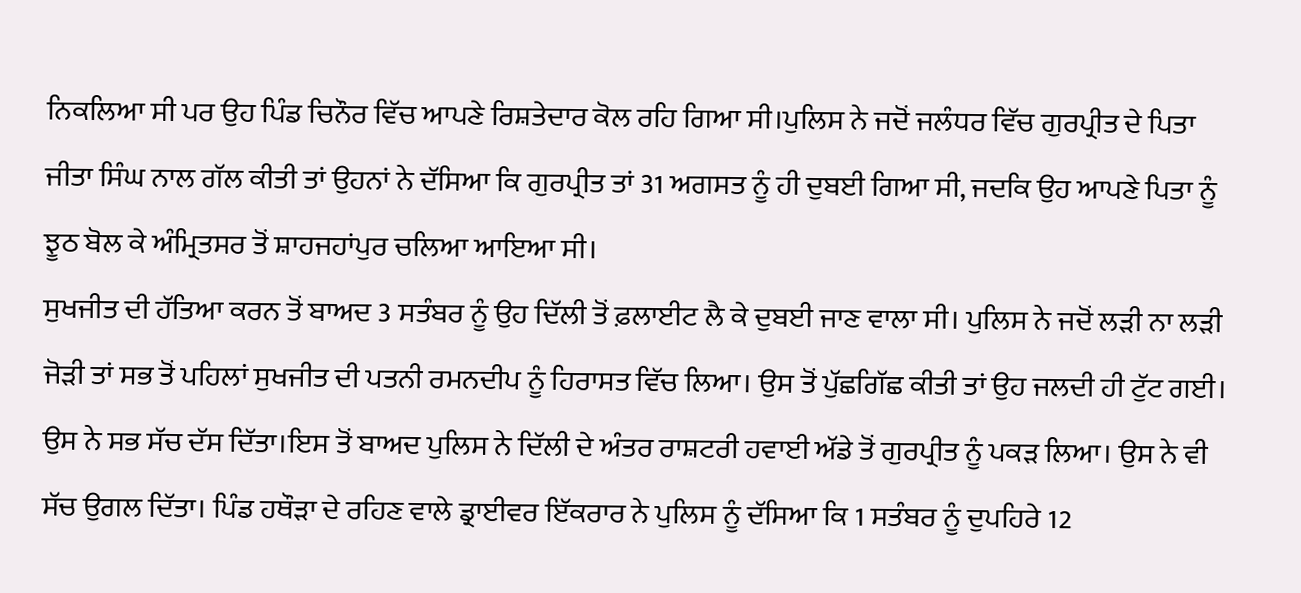ਨਿਕਲਿਆ ਸੀ ਪਰ ਉਹ ਪਿੰਡ ਚਿਨੌਰ ਵਿੱਚ ਆਪਣੇ ਰਿਸ਼ਤੇਦਾਰ ਕੋਲ ਰਹਿ ਗਿਆ ਸੀ।ਪੁਲਿਸ ਨੇ ਜਦੋਂ ਜਲੰਧਰ ਵਿੱਚ ਗੁਰਪ੍ਰੀਤ ਦੇ ਪਿਤਾ ਜੀਤਾ ਸਿੰਘ ਨਾਲ ਗੱਲ ਕੀਤੀ ਤਾਂ ਉਹਨਾਂ ਨੇ ਦੱਸਿਆ ਕਿ ਗੁਰਪ੍ਰੀਤ ਤਾਂ 31 ਅਗਸਤ ਨੂੰ ਹੀ ਦੁਬਈ ਗਿਆ ਸੀ, ਜਦਕਿ ਉਹ ਆਪਣੇ ਪਿਤਾ ਨੂੰ ਝੂਠ ਬੋਲ ਕੇ ਅੰਮ੍ਰਿਤਸਰ ਤੋਂ ਸ਼ਾਹਜਹਾਂਪੁਰ ਚਲਿਆ ਆਇਆ ਸੀ।
ਸੁਖਜੀਤ ਦੀ ਹੱਤਿਆ ਕਰਨ ਤੋਂ ਬਾਅਦ 3 ਸਤੰਬਰ ਨੂੰ ਉਹ ਦਿੱਲੀ ਤੋਂ ਫ਼ਲਾਈਟ ਲੈ ਕੇ ਦੁਬਈ ਜਾਣ ਵਾਲਾ ਸੀ। ਪੁਲਿਸ ਨੇ ਜਦੋਂ ਲੜੀ ਨਾ ਲੜੀ ਜੋੜੀ ਤਾਂ ਸਭ ਤੋਂ ਪਹਿਲਾਂ ਸੁਖਜੀਤ ਦੀ ਪਤਨੀ ਰਮਨਦੀਪ ਨੂੰ ਹਿਰਾਸਤ ਵਿੱਚ ਲਿਆ। ਉਸ ਤੋਂ ਪੁੱਛਗਿੱਛ ਕੀਤੀ ਤਾਂ ਉਹ ਜਲਦੀ ਹੀ ਟੁੱਟ ਗਈ। ਉਸ ਨੇ ਸਭ ਸੱਚ ਦੱਸ ਦਿੱਤਾ।ਇਸ ਤੋਂ ਬਾਅਦ ਪੁਲਿਸ ਨੇ ਦਿੱਲੀ ਦੇ ਅੰਤਰ ਰਾਸ਼ਟਰੀ ਹਵਾਈ ਅੱਡੇ ਤੋਂ ਗੁਰਪ੍ਰੀਤ ਨੂੰ ਪਕੜ ਲਿਆ। ਉਸ ਨੇ ਵੀ ਸੱਚ ਉਗਲ ਦਿੱਤਾ। ਪਿੰਡ ਹਥੌੜਾ ਦੇ ਰਹਿਣ ਵਾਲੇ ਡ੍ਰਾਈਵਰ ਇੱਕਰਾਰ ਨੇ ਪੁਲਿਸ ਨੂੰ ਦੱਸਿਆ ਕਿ 1 ਸਤੰਬਰ ਨੂੰ ਦੁਪਹਿਰੇ 12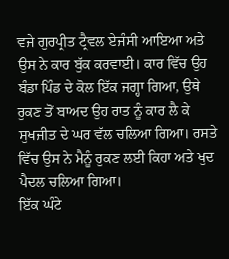ਵਜੇ ਗੁਰਪ੍ਰੀਤ ਟ੍ਰੈਵਲ ਏਜੰਸੀ ਆਇਆ ਅਤੇ ਉਸ ਨੇ ਕਾਰ ਬੁੱਕ ਕਰਵਾਈ। ਕਾਰ ਵਿੱਚ ਉਹ ਬੰਡਾ ਪਿੰਡ ਦੇ ਕੋਲ ਇੱਕ ਜਗ੍ਹਾ ਗਿਆ, ਉਥੇ ਰੁਕਣ ਤੋਂ ਬਾਅਦ ਉਹ ਰਾਤ ਨੂੰ ਕਾਰ ਲੈ ਕੇ ਸੁਖਜੀਤ ਦੇ ਘਰ ਵੱਲ ਚਲਿਆ ਗਿਆ। ਰਸਤੇ ਵਿੱਚ ਉਸ ਨੇ ਮੈਨੂੰ ਰੁਕਣ ਲਈ ਕਿਹਾ ਅਤੇ ਖੁਦ ਪੈਦਲ ਚਲਿਆ ਗਿਆ।
ਇੱਕ ਘੰਟੇ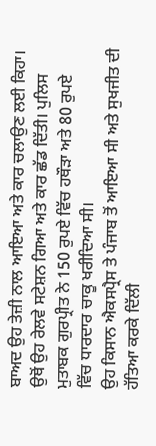ਬਾਅਦ ਉਹ ਤੇਜ਼ੀ ਨਾਲ ਆਇਆ ਅਤੇ ਕਾਰ ਚਲਾਉਣ ਲਈ ਕਿਹਾ। ਉਥੋਂ ਉਹ ਰੇਲਵੇ ਸਟੇਸ਼ਨ ਗਿਆ ਅਤੇ ਕਾਰ ਛੱਡ ਦਿੱਤੀ। ਪੁਲਿਸ ਮੁਤਾਬਕ ਗੁਰਪ੍ਰੀਤ ਨੇ 150 ਰੁਪਏ ਵਿੱਚ ਹਥੌੜਾ ਅਤੇ 80 ਰੁਪਏ ਵਿੱਚ ਧਾਰਦਾਰ ਚਾਕੂ ਖਰੀਦਿਆ ਸੀ।
ਉਹ ਕਿਸਾਨ ਐਕਸਪ੍ਰੈਸ ਤੇ ਪੰਜਾਬ ਤੋਂ ਆਇਆ ਸੀ ਅਤੇ ਸੁਖਜੀਤ ਦੀ ਹੱਤਿਆ ਕਰਕੇ ਦਿੱਲੀ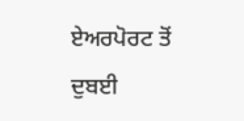ਏਅਰਪੋਰਟ ਤੋਂ ਦੁਬਈ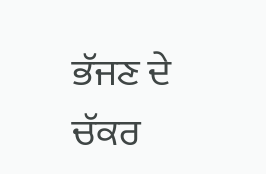ਭੱਜਣ ਦੇ ਚੱਕਰ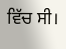ਵਿੱਚ ਸੀ।